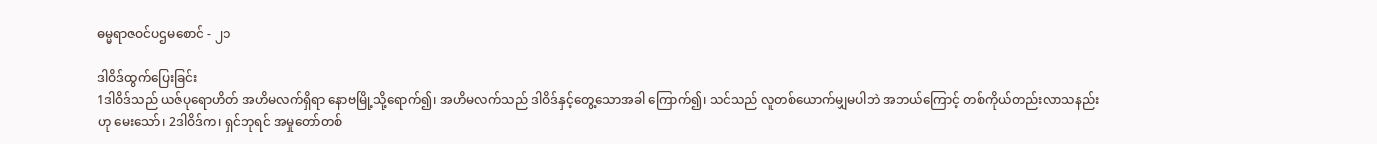ဓမ္မရာဇဝင်ပဌမစောင် - ၂၁

ဒါဝိဒ်ထွက်ပြေးခြင်း
1ဒါဝိဒ်သည် ယဇ်ပုရောဟိတ် အဟိမလက်ရှိရာ နောဗမြို့သို့ရောက်၍၊ အဟိမလက်သည် ဒါဝိဒ်နှင့်တွေ့သောအခါ ကြောက်၍၊ သင်သည် လူတစ်ယောက်မျှမပါဘဲ အဘယ်ကြောင့် တစ်ကိုယ်တည်းလာသနည်းဟု မေးသော်၊ 2ဒါဝိဒ်က၊ ရှင်ဘုရင် အမှုတော်တစ်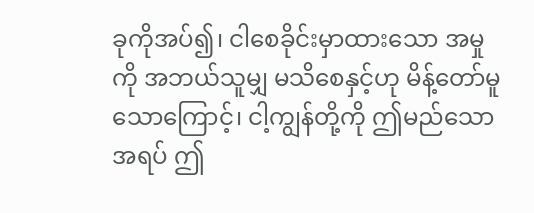ခုကိုအပ်၍၊ ငါစေခိုင်းမှာထားသော အမှုကို အဘယ်သူမျှ မသိစေနှင့်ဟု မိန့်တော်မူသောကြောင့်၊ ငါ့ကျွန်တို့ကို ဤမည်သောအရပ် ဤ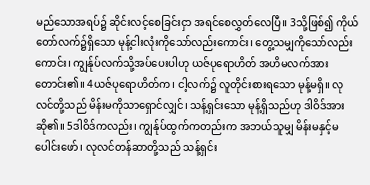မည်သောအရပ်၌ ဆိုင်းလင့်စေခြင်းငှာ အရင်စေလွှတ်လေပြီ။ 3သို့ဖြစ်၍ ကိုယ်တော်လက်၌ရှိသော မုန့်ငါးလုံးကိုသော်လည်းကောင်း၊ တွေ့သမျှကိုသော်လည်းကောင်း၊ ကျွန်ုပ်လက်သို့အပ်ပေးပါဟု ယဇ်ပုရောဟိတ် အဟိမလက်အားတောင်း၏။ 4ယဇ်ပုရောဟိတ်က၊ ငါ့လက်၌ လူတိုင်းစားရသော မုန့်မရှိ။ လုလင်တို့သည် မိန်းမကိုသာရှောင်လျှင်၊ သန့်ရှင်းသော မုန့်ရှိသည်ဟု ဒါဝိဒ်အားဆို၏။ 5ဒါဝိဒ်ကလည်း၊ ကျွန်ုပ်ထွက်ကတည်းက အဘယ်သူမျှ မိန်းမနှင့်မပေါင်းဖော်၊ လုလင်တန်ဆာတို့သည် သန့်ရှင်း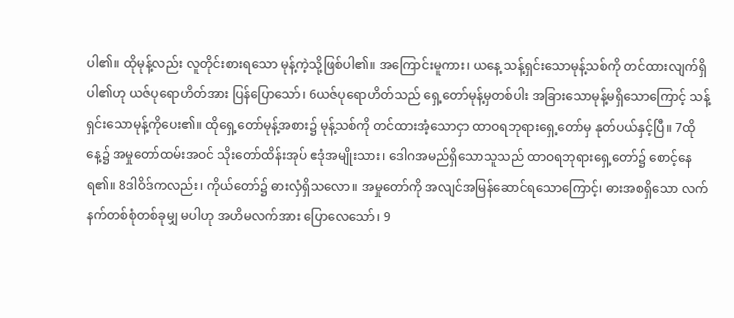ပါ၏။ ထိုမုန့်လည်း လူတိုင်းစားရသော မုန့်ကဲ့သို့ဖြစ်ပါ၏။ အကြောင်းမူကား၊ ယနေ့ သန့်ရှင်းသောမုန့်သစ်ကို တင်ထားလျက်ရှိပါ၏ဟု ယဇ်ပုရောဟိတ်အား ပြန်ပြောသော်၊ 6ယဇ်ပုရောဟိတ်သည် ရှေ့တော်မုန့်မှတစ်ပါး အခြားသောမုန့်မရှိသောကြောင့် သန့်ရှင်းသောမုန့်ကိုပေး၏။ ထိုရှေ့တော်မုန့်အစား၌ မုန့်သစ်ကို တင်ထားအံ့သောငှာ ထာဝရဘုရားရှေ့တော်မှ နုတ်ပယ်နှင့်ပြီ။ 7ထိုနေ့၌ အမှုတော်ထမ်းအဝင် သိုးတော်ထိန်းအုပ် ဧဒုံအမျိုးသား၊ ဒေါဂအမည်ရှိသောသူသည် ထာဝရဘုရားရှေ့တော်၌ စောင့်နေရ၏။ 8ဒါဝိဒ်ကလည်း၊ ကိုယ်တော်၌ ဓားလှံရှိသလော။ အမှုတော်ကို အလျင်အမြန်ဆောင်ရသောကြောင့်၊ ဓားအစရှိသော လက်နက်တစ်စုံတစ်ခုမျှ မပါဟု အဟိမလက်အား ပြောလေသော်၊ 9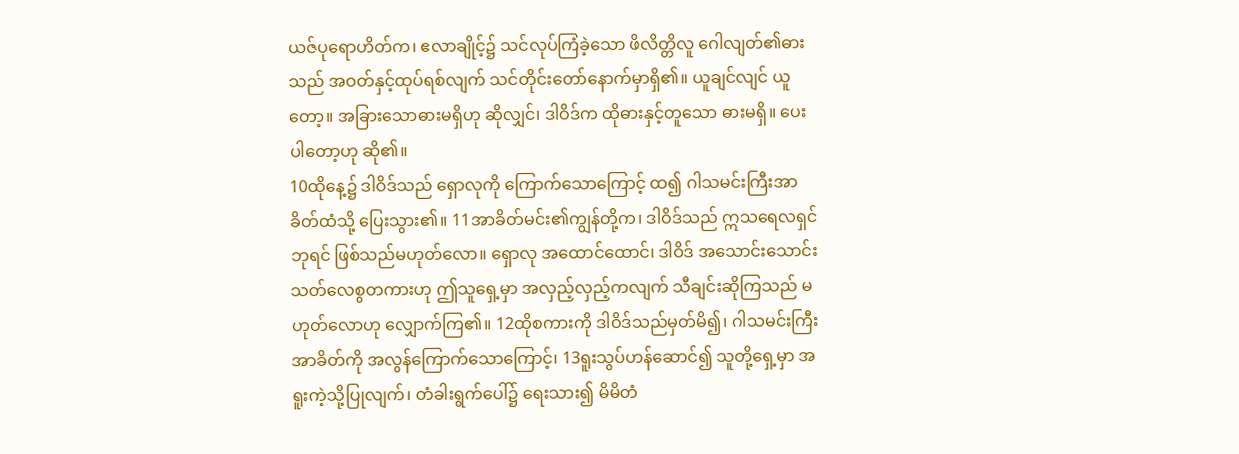ယဇ်ပုရောဟိတ်က၊ ဧလာချိုင့်၌ သင်လုပ်ကြံခဲ့သော ဖိလိတ္တိလူ ဂေါလျတ်၏ဓားသည် အဝတ်နှင့်ထုပ်ရစ်လျက် သင်တိုင်းတော်နောက်မှာရှိ၏။ ယူချင်လျင် ယူတော့။ အခြားသောဓားမရှိဟု ဆိုလျှင်၊ ဒါဝိဒ်က ထိုဓားနှင့်တူသော ဓားမရှိ။ ပေးပါတော့ဟု ဆို၏။
10ထိုနေ့၌ ဒါဝိဒ်သည် ရှောလုကို ကြောက်သောကြောင့် ထ၍ ဂါသမင်းကြီးအာခိတ်ထံသို့ ပြေးသွား၏။ 11အာခိတ်မင်း၏ကျွန်တို့က၊ ဒါဝိဒ်သည် ဣသရေလရှင်ဘုရင် ဖြစ်သည်မဟုတ်လော။ ရှောလု အထောင်ထောင်၊ ဒါဝိဒ် အသောင်းသောင်း သတ်လေစွတကားဟု ဤသူရှေ့မှာ အလှည့်လှည့်ကလျက် သီချင်းဆိုကြသည် မဟုတ်လောဟု လျှောက်ကြ၏။ 12ထိုစကားကို ဒါဝိဒ်သည်မှတ်မိ၍၊ ဂါသမင်းကြီးအာခိတ်ကို အလွန်ကြောက်သောကြောင့်၊ 13ရူးသွပ်ဟန်ဆောင်၍ သူတို့ရှေ့မှာ အရူးကဲ့သို့ပြုလျက်၊ တံခါးရွက်ပေါ်၌ ရေးသား၍ မိမိတံ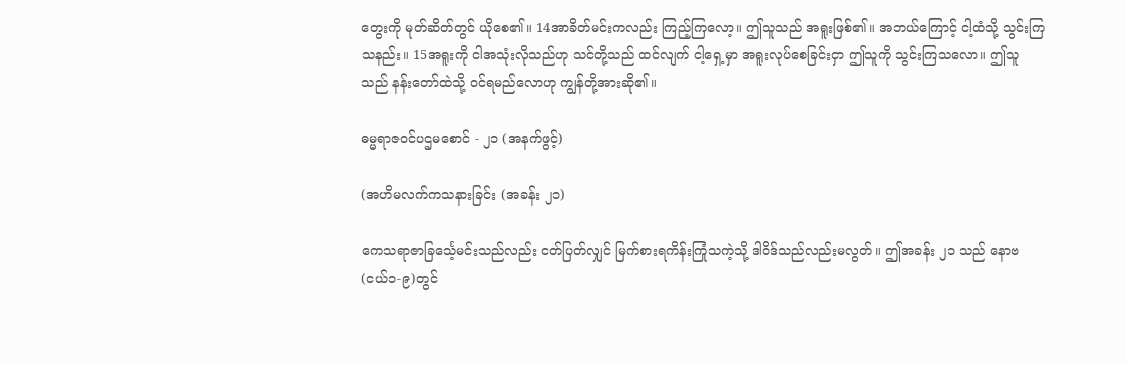တွေးကို မုတ်ဆိတ်တွင် ယိုစေ၏။ 14အာခိတ်မင်းကလည်း ကြည့်ကြလော့။ ဤသူသည် အရူးဖြစ်၏။ အဘယ်ကြောင့် ငါ့ထံသို့ သွင်းကြသနည်း။ 15အရူးကို ငါအသုံးလိုသည်ဟု သင်တို့သည် ထင်လျက် ငါ့ရှေ့မှာ အရူးလုပ်စေခြင်းငှာ ဤသူကို သွင်းကြသလော။ ဤသူသည် နန်းတော်ထဲသို့ ဝင်ရမည်လောဟု ကျွန်တို့အားဆို၏။

ဓမ္မရာဇဝင်ပဌမစောင် - ၂၁ (အနက်ဖွင့်)

(အဟိမလက်ကသနားခြင်း (အခန်း ၂၁)

ကေသရာဇာခြင်္သေ့မင်းသည်လည်း ငတ်ပြတ်လျှင် မြက်စားရကိန်းကြုံသကဲ့သို့ ဒါဝိဒ်သည်လည်းမလွတ်။ ဤအခန်း ၂၁ သည် နောဗ(ငယ်၁-၉)တွင်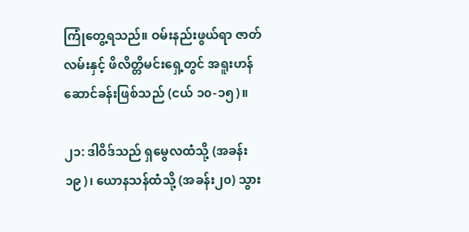ကြုံတွေ့ရသည်။ ဝမ်းနည်းဖွယ်ရာ ဇာတ်လမ်းနှင့် ဖိလိတ္တိမင်းရှေ့တွင် အရူးဟန်ဆောင်ခန်းဖြစ်သည် (ငယ် ၁၀-၁၅)။

၂၁: ဒါဝိဒ်သည် ရှမွေလထံသို့ (အခန်း ၁၉)၊ ယောနသန်ထံသို့ (အခန်း၂၀) သွား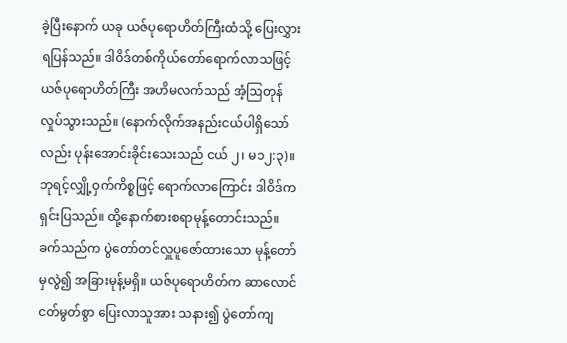ခဲ့ပြီးနောက် ယခု ယဇ်ပုရောဟိတ်ကြီးထံသို့ ပြေးလွှားရပြန်သည်။ ဒါဝိဒ်တစ်ကိုယ်တော်ရောက်လာသဖြင့် ယဇ်ပုရောဟိတ်ကြီး အဟိမလက်သည် အံ့ဩတုန်လှုပ်သွားသည်။ (နောက်လိုက်အနည်းငယ်ပါရှိသော်လည်း ပုန်းအောင်းခိုင်းသေးသည် ငယ် ၂၊ မ၁၂:၃)။ ဘုရင့်လျှို့ဝှက်ကိစ္စဖြင့် ရောက်လာကြောင်း ဒါဝိဒ်က ရှင်းပြသည်။ ထို့နောက်စားစရာမုန့်တောင်းသည်။ ခက်သည်က ပွဲတော်တင်လှူပူဇော်ထားသော မုန့်တော်မှလွဲ၍ အခြားမုန့်မရှိ။ ယဇ်ပုရောဟိတ်က ဆာလောင်ငတ်မွတ်စွာ ပြေးလာသူအား သနား၍ ပွဲတော်ကျ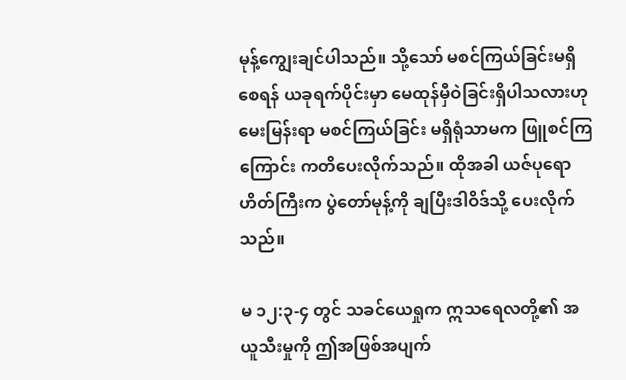မုန့်ကျွေးချင်ပါသည်။ သို့သော် မစင်ကြယ်ခြင်းမရှိစေရန် ယခုရက်ပိုင်းမှာ မေထုန်မှီဝဲခြင်းရှိပါသလားဟု မေးမြန်းရာ မစင်ကြယ်ခြင်း မရှိရုံသာမက ဖြူစင်ကြကြောင်း ကတိပေးလိုက်သည်။ ထိုအခါ ယဇ်ပုရောဟိတ်ကြီးက ပွဲတော်မုန့်ကို ချပြီးဒါဝိဒ်သို့ ပေးလိုက်သည်။

မ ၁၂:၃-၄ တွင် သခင်ယေရှုက ဣသရေလတို့၏ အယူသီးမှုကို ဤအဖြစ်အပျက်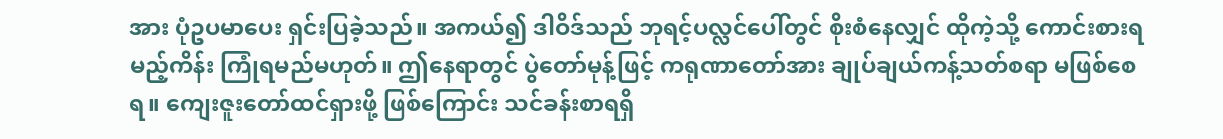အား ပုံဥပမာပေး ရှင်းပြခဲ့သည်။ အကယ်၍ ဒါဝိဒ်သည် ဘုရင့်ပလ္လင်ပေါ်တွင် စိုးစံနေလျှင် ထိုကဲ့သို့ ကောင်းစားရမည့်ကိန်း ကြုံရမည်မဟုတ်။ ဤနေရာတွင် ပွဲတော်မုန့်ဖြင့် ကရုဏာတော်အား ချုပ်ချယ်ကန့်သတ်စရာ မဖြစ်စေရ။ ကျေးဇူးတော်ထင်ရှားဖို့ ဖြစ်ကြောင်း သင်ခန်းစာရရှိ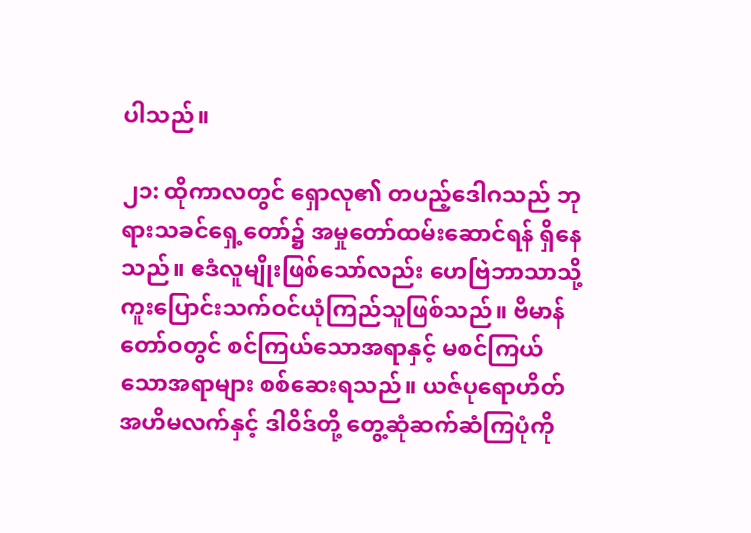ပါသည်။

၂၁: ထိုကာလတွင် ရှောလု၏ တပည့်ဒေါဂသည် ဘုရားသခင်ရှေ့တော်၌ အမှုတော်ထမ်းဆောင်ရန် ရှိနေသည်။ ဧဒံလူမျိုးဖြစ်သော်လည်း ဟေဗြဲဘာသာသို့ ကူးပြောင်းသက်ဝင်ယုံကြည်သူဖြစ်သည်။ ဗိမာန်တော်ဝတွင် စင်ကြယ်သောအရာနှင့် မစင်ကြယ်သောအရာများ စစ်ဆေးရသည်။ ယဇ်ပုရောဟိတ်အဟိမလက်နှင့် ဒါဝိဒ်တို့ တွေ့ဆုံဆက်ဆံကြပုံကို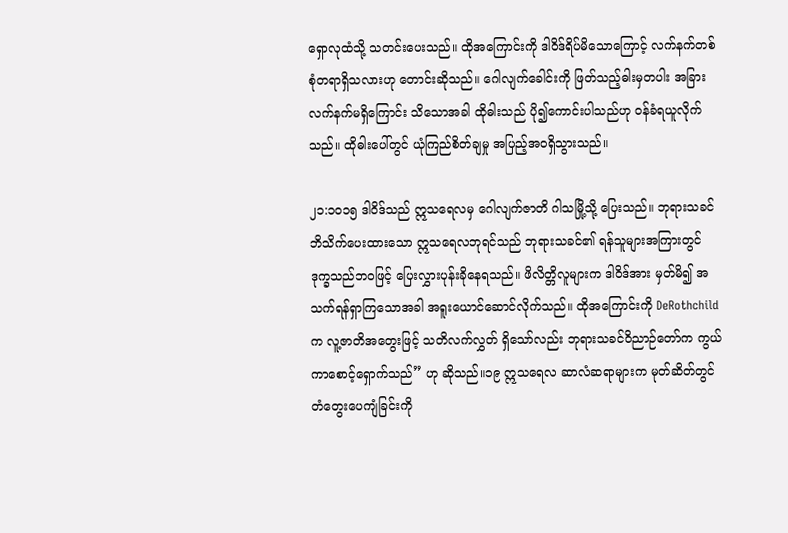ရှောလုထံသို့ သတင်းပေးသည်။ ထိုအကြောင်းကို ဒါဝိဒ်ရိပ်မိသောကြောင့် လက်နက်တစ်စုံတရာရှိသလားဟု တောင်းဆိုသည်။ ဂေါလျက်ခေါင်းကို ဖြတ်သည့်ဓါးမှတပါး အခြားလက်နက်မရှိကြောင်း သိသောအခါ ထိုဓါးသည် ပို၍ကောင်းပါသည်ဟု ဝန်ခံရယူလိုက်သည်။ ထိုဓါးပေါ်တွင် ယုံကြည်စိတ်ချမှု အပြည့်အဝရှိသွားသည်။

၂၁:၁၀၁၅ ဒါဝိဒ်သည် ဣသရေလမှ ဂေါလျက်ဇာတိ ဂါသမြို့သို့ ပြေးသည်။ ဘုရားသခင် ဘိသိက်ပေးထားသော ဣသရေလဘုရင်သည် ဘုရားသခင်၏ ရန်သူများအကြားတွင် ဒုက္ခသည်ဘဝဖြင့် ပြေးလွှားပုန်းခိုနေရသည်။ ဖိလိတ္တိလူများက ဒါဝိဒ်အား မှတ်မိ၍ အသက်ရန်ရှာကြသောအခါ အရူးယောင်ဆောင်လိုက်သည်။ ထိုအကြောင်းကို DeRothchildက လူ့ဇာတိအတွေးဖြင့် သတိလက်လွှတ် ရှိသော်လည်း ဘုရားသခင်ဝိညာဉ်တော်က ကွယ်ကာစောင့်ရှောက်သည်” ဟု ဆိုသည်။၁၉ ဣသရေလ ဆာလံဆရာများက မုတ်ဆိတ်တွင် တံတွေးပေကျံခြင်းကို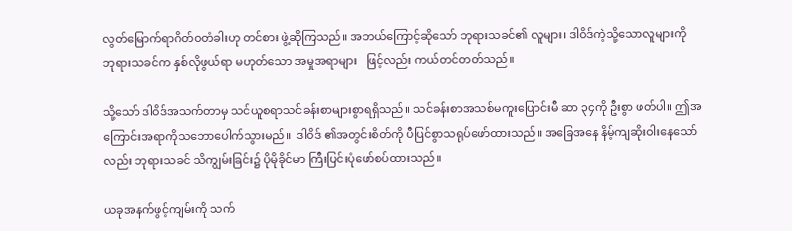လွတ်မြောက်ရာဂိတ်ဝတံခါးဟု တင်စား ဖွဲ့ဆိုကြသည်။ အဘယ်ကြောင့်ဆိုသော် ဘုရားသခင်၏ လူများ၊ ဒါဝိဒ်ကဲ့သို့သောလူများကို ဘုရားသခင်က နှစ်လိုဖွယ်ရာ မဟုတ်သော အမှုအရာများ   ဖြင့်လည်း ကယ်တင်တတ်သည်။

သို့သော် ဒါဝိဒ်အသက်တာမှ သင်ယူစရာသင်ခန်းစာများစွာရရှိသည်။ သင်ခန်းစာအသစ်မကူးပြောင်းမီ ဆာ ၃၄ကို ဦးစွာ ဖတ်ပါ။ ဤအကြောင်းအရာကိုသဘောပေါက်သွားမည်။  ဒါဝိဒ် ၏အတွင်းစိတ်ကို ပီပြင်စွာသရုပ်ဖော်ထားသည်။ အခြေအနေ နိမ့်ကျဆိုးဝါးနေသော်လည်း ဘုရားသခင် သိကျွမ်းခြင်း၌ ပိုမိုခိုင်မာ ကြီးပြင်းပုံဖော်စပ်ထားသည်။

ယခုအနက်ဖွင့်ကျမ်းကို သက်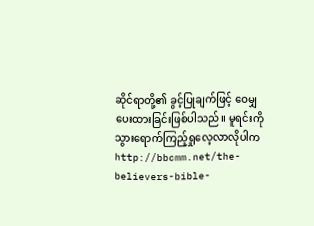ဆိုင်ရာတို့၏ ခွင့်ပြုချက်ဖြင့် ဝေမျှပေးထားခြင်းဖြစ်ပါသည်။ မူရင်းကို သွားရောက်ကြည့်ရှုလေ့လာလိုပါက  http://bbcmm.net/the-believers-bible-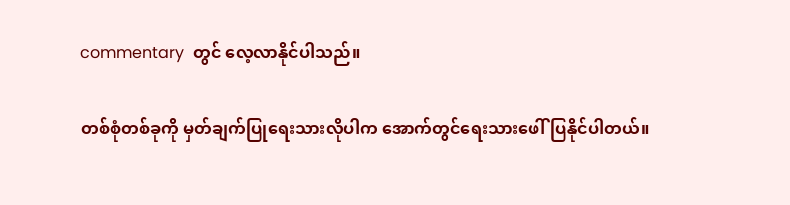commentary  တွင် လေ့လာနိုင်ပါသည်။

တစ်စုံတစ်ခုကို မှတ်ချက်ပြုရေးသားလိုပါက အောက်တွင်ရေးသားဖေါ်ပြနိုင်ပါတယ်။